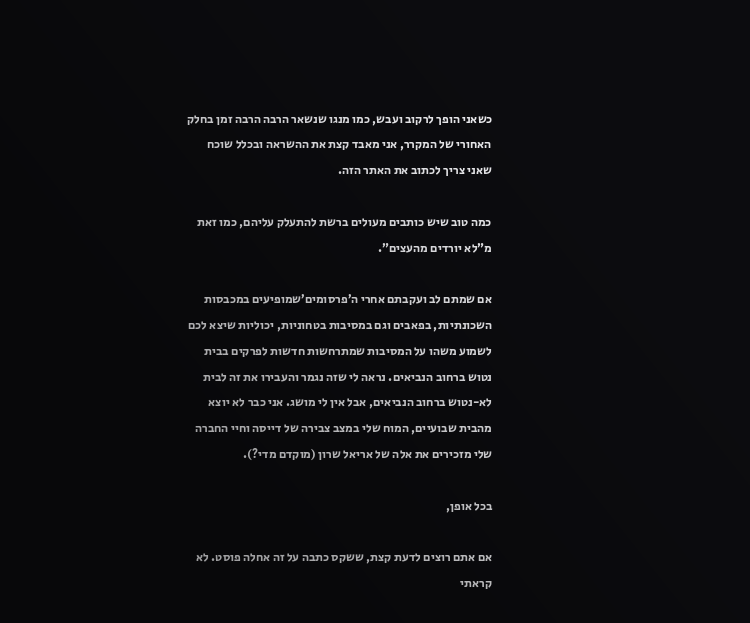כשאני הופך לרקוב ועבש, כמו מנגו שנשאר הרבה הרבה זמן בחלק האחורי של המקרר, אני מאבד קצת את ההשראה ובכלל שוכח שאני צריך לכתוב את האתר הזה.

כמה טוב שיש כותבים מעולים ברשת להתעלק עליהם, כמו זאת מ”לא יורדים מהעצים”.

אם שמתם לב ועקבתם אחרי ה’פרסומים’שמופיעים במכבסות השכונתיות, בפאבים וגם במסיבות בטחוניות, יכוליות שיצא לכם לשמוע משהו על המסיבות שמתרחשות חדשות לפרקים בבית נטוש ברחוב הנביאים. נראה לי שזה נגמר והעבירו את זה לבית לא-נטוש ברחוב הנביאים, אבל אין לי מושג. אני כבר לא יוצא מהבית שבועיים, המוח שלי במצב צבירה של דייסה וחיי החברה שלי מזכירים את אלה של אריאל שרון (מוקדם מדי?).

בכל אופן,

אם אתם רוצים לדעת קצת, ששקס כתבה על זה אחלה פוסט. לא קראתי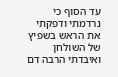עד הסוף כי נרדמתי ודפקתי את הראש בשפיץ של השולחן ואיבדתי הרבה דם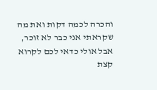והכרה לכמה דקות ואת מה שקראתי אני כבר לא זוכר, אבל אולי כדאי לכם לקרוא קצת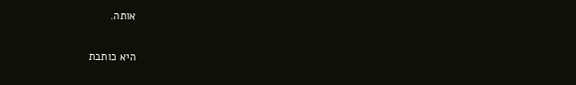אותה.

היא כותבת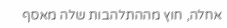אחלה, חוץ מההתלהבות שלה מאסף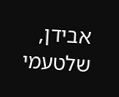אבידן, שלטעמי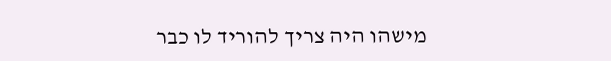מישהו היה צריך להוריד לו כבר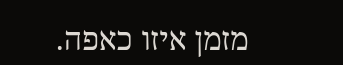מזמן איזו כאפה.